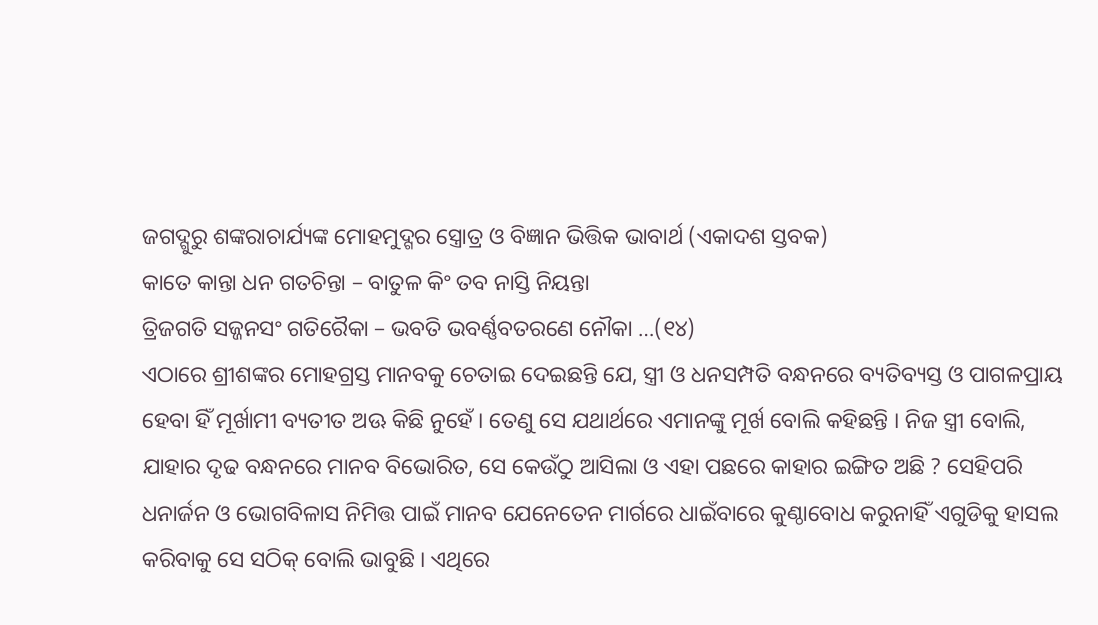ଜଗଦ୍ଗୁରୁ ଶଙ୍କରାଚାର୍ଯ୍ୟଙ୍କ ମୋହମୁଦ୍ଗର ସ୍ତ୍ରୋତ୍ର ଓ ବିଜ୍ଞାନ ଭିତ୍ତିକ ଭାବାର୍ଥ (ଏକାଦଶ ସ୍ତବକ)
କାତେ କାନ୍ତା ଧନ ଗତଚିନ୍ତା – ବାତୁଳ କିଂ ତବ ନାସ୍ତି ନିୟନ୍ତା
ତ୍ରିଜଗତି ସଜ୍ଜନସଂ ଗତିରୈକା – ଭବତି ଭବର୍ଣ୍ଣବତରଣେ ନୌକା …(୧୪)
ଏଠାରେ ଶ୍ରୀଶଙ୍କର ମୋହଗ୍ରସ୍ତ ମାନବକୁ ଚେତାଇ ଦେଇଛନ୍ତି ଯେ, ସ୍ତ୍ରୀ ଓ ଧନସମ୍ପତି ବନ୍ଧନରେ ବ୍ୟତିବ୍ୟସ୍ତ ଓ ପାଗଳପ୍ରାୟ ହେବା ହିଁ ମୂର୍ଖାମୀ ବ୍ୟତୀତ ଅଊ କିଛି ନୁହେଁ । ତେଣୁ ସେ ଯଥାର୍ଥରେ ଏମାନଙ୍କୁ ମୂର୍ଖ ବୋଲି କହିଛନ୍ତି । ନିଜ ସ୍ତ୍ରୀ ବୋଲି, ଯାହାର ଦୃଢ ବନ୍ଧନରେ ମାନବ ବିଭୋରିତ, ସେ କେଉଁଠୁ ଆସିଲା ଓ ଏହା ପଛରେ କାହାର ଇଙ୍ଗିତ ଅଛି ? ସେହିପରି ଧନାର୍ଜନ ଓ ଭୋଗବିଳାସ ନିମିତ୍ତ ପାଇଁ ମାନବ ଯେନେତେନ ମାର୍ଗରେ ଧାଇଁବାରେ କୁଣ୍ଠାବୋଧ କରୁନାହିଁ ଏଗୁଡିକୁ ହାସଲ କରିବାକୁ ସେ ସଠିକ୍ ବୋଲି ଭାବୁଛି । ଏଥିରେ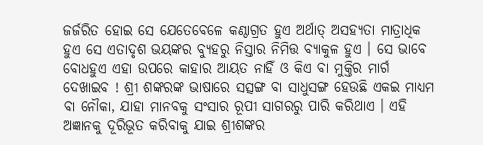ଜର୍ଜରିତ ହୋଇ ସେ ଯେତେବେଳେ କଣ୍ଠାଗ୍ରତ ହୁଏ ଅର୍ଥାତ୍ ଅସହ୍ୟତା ମାତ୍ରାଧିକ ହୁଏ ସେ ଏତାଦୃଶ ଭୟଙ୍କର ବ୍ୟୁହରୁ ନିସ୍ତାର ନିମିତ୍ତ ବ୍ୟାକୁଳ ହୁଏ । ସେ ଭାବେ ବୋଧହୁଏ ଏହା ଉପରେ କାହାର ଆୟତ ନାହିଁ ଓ କିଏ ବା ମୁକ୍ତିର ମାର୍ଗ ଦେଖାଇବ ! ଶ୍ରୀ ଶଙ୍କରଙ୍କ ଭାଷାରେ ସତ୍ସଙ୍ଗ ବା ସାଧୁସଙ୍ଗ ହେଉଛି ଏକଇ ମାଧ୍ୟମ ବା ନୌକା, ଯାହା ମାନବକୁ ସଂସାର ରୂପୀ ସାଗରରୁ ପାରି କରିଥାଏ । ଏହି ଅଜ୍ଞାନକୁ ଦୂରିଭୂତ କରିବାକୁ ଯାଇ ଶ୍ରୀଶଙ୍କର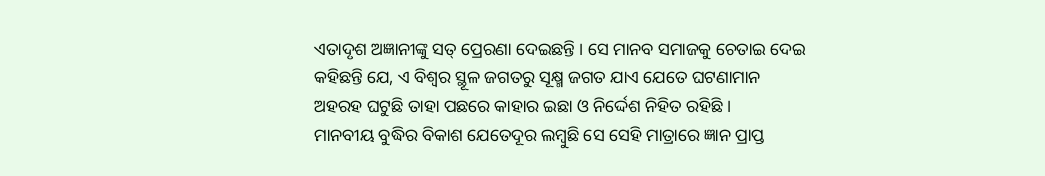ଏତାଦୃଶ ଅଜ୍ଞାନୀଙ୍କୁ ସତ୍ ପ୍ରେରଣା ଦେଇଛନ୍ତି । ସେ ମାନବ ସମାଜକୁ ଚେତାଇ ଦେଇ କହିଛନ୍ତି ଯେ, ଏ ବିଶ୍ୱର ସ୍ଥୂଳ ଜଗତରୁ ସୂକ୍ଷ୍ମ ଜଗତ ଯାଏ ଯେତେ ଘଟଣାମାନ ଅହରହ ଘଟୁଛି ତାହା ପଛରେ କାହାର ଇଛା ଓ ନିର୍ଦ୍ଦେଶ ନିହିତ ରହିଛି ।
ମାନବୀୟ ବୁଦ୍ଧିର ବିକାଶ ଯେତେଦୂର ଲମ୍ବୁଛି ସେ ସେହି ମାତ୍ରାରେ ଜ୍ଞାନ ପ୍ରାପ୍ତ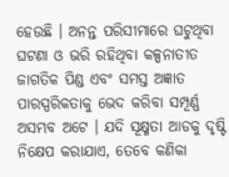ହେଉଛି । ଅନନ୍ତ ପରିସୀମାରେ ଘଟୁଥିବା ଘଟଣା ଓ ଭରି ରହିଥିବା କଳ୍ପନାତୀତ ଜାଗତିକ ପିଣ୍ଡ ଏବଂ ସମସ୍ତ ଅଜ୍ଞାତ ପାରସ୍ପରିକତାକୁ ଭେଦ କରିବା ସମ୍ପୂର୍ଣ୍ଣ ଅସମ୍ଭବ ଅଟେ । ଯଦି ସୂକ୍ଷ୍ମତା ଆଡକୁ ଦୃଷ୍ଟି ନିକ୍ଷେପ କରାଯାଏ, ତେବେ କଣିକା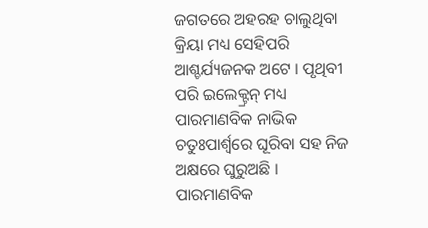ଜଗତରେ ଅହରହ ଚାଲୁଥିବା କ୍ରିୟା ମଧ୍ୟ ସେହିପରି ଆଶ୍ଚର୍ଯ୍ୟଜନକ ଅଟେ । ପୃଥିବୀ ପରି ଇଲେକ୍ଟ୍ରନ୍ ମଧ୍ୟ ପାରମାଣବିକ ନାଭିକ ଚତୁଃପାର୍ଶ୍ୱରେ ଘୂରିବା ସହ ନିଜ ଅକ୍ଷରେ ଘୁରୁଅଛି । ପାରମାଣବିକ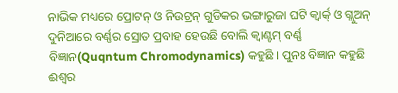ନାଭିକ ମଧ୍ୟରେ ପ୍ରୋଟନ୍ ଓ ନିଉଟ୍ରନ୍ ଗୁଡିକର ଭଙ୍ଗାରୁଜା ଘଟି କ୍ୱାର୍କ୍ ଓ ଗ୍ଲୁଅନ୍ ଦୁନିଆରେ ବର୍ଣ୍ଣର ସ୍ରୋତ ପ୍ରବାହ ହେଉଛି ବୋଲି କ୍ୱାଣ୍ଟମ୍ ବର୍ଣ୍ଣ ବିଜ୍ଞାନ(Quqntum Chromodynamics) କହୁଛି । ପୁନଃ ବିଜ୍ଞାନ କହୁଛି ଈଶ୍ୱର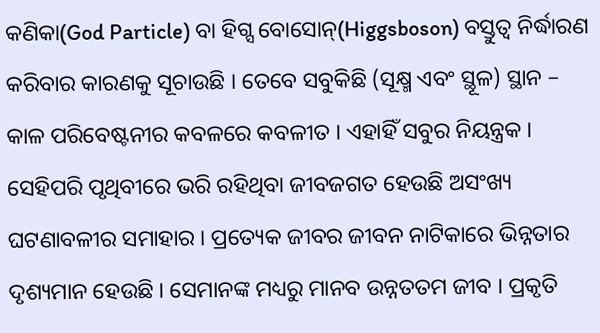କଣିକା(God Particle) ବା ହିଗ୍ସ ବୋସୋନ୍(Higgsboson) ବସ୍ତୁତ୍ୱ ନିର୍ଦ୍ଧାରଣ କରିବାର କାରଣକୁ ସୂଚାଉଛି । ତେବେ ସବୁକିଛି (ସୂକ୍ଷ୍ମ ଏବଂ ସ୍ଥୂଳ) ସ୍ଥାନ – କାଳ ପରିବେଷ୍ଟନୀର କବଳରେ କବଳୀତ । ଏହାହିଁ ସବୁର ନିୟନ୍ତ୍ରକ । ସେହିପରି ପୃଥିବୀରେ ଭରି ରହିଥିବା ଜୀବଜଗତ ହେଉଛି ଅସଂଖ୍ୟ ଘଟଣାବଳୀର ସମାହାର । ପ୍ରତ୍ୟେକ ଜୀବର ଜୀବନ ନାଟିକାରେ ଭିନ୍ନତାର ଦୃଶ୍ୟମାନ ହେଉଛି । ସେମାନଙ୍କ ମଧ୍ୟରୁ ମାନବ ଉନ୍ନତତମ ଜୀବ । ପ୍ରକୃତି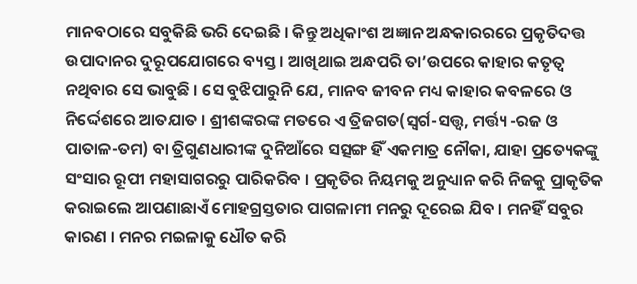ମାନବଠାରେ ସବୁକିଛି ଭରି ଦେଇଛି । କିନ୍ତୁ ଅଧିକାଂଶ ଅଜ୍ଞାନ ଅନ୍ଧକାରରରେ ପ୍ରକୃତିଦତ୍ତ ଉପାଦାନର ଦୁରୂପଯୋଗରେ ବ୍ୟସ୍ତ । ଆଖିଥାଇ ଅନ୍ଧପରି ତା’ଉପରେ କାହାର କତୃତ୍ୱ ନଥିବାର ସେ ଭାବୁଛି । ସେ ବୁଝିପାରୁନି ଯେ, ମାନବ ଜୀବନ ମଧ୍ୟ କାହାର କବଳରେ ଓ ନିର୍ଦ୍ଦେଶରେ ଆତଯାତ । ଶ୍ରୀଶଙ୍କରଙ୍କ ମତରେ ଏ ତ୍ରିଜଗତ(ସ୍ୱର୍ଗ-ସତ୍ତ୍ୱ, ମର୍ତ୍ତ୍ୟ -ରଜ ଓ ପାତାଳ-ତମ) ବା ତ୍ରିଗୁଣଧାରୀଙ୍କ ଦୁନିଆଁରେ ସତ୍ସଙ୍ଗ ହିଁ ଏକମାତ୍ର ନୌକା, ଯାହା ପ୍ରତ୍ୟେକଙ୍କୁ ସଂସାର ରୂପୀ ମହାସାଗରରୁ ପାରିକରିବ । ପ୍ରକୃତିର ନିୟମକୁ ଅନୁଧ୍ୟାନ କରି ନିଜକୁ ପ୍ରାକୃତିକ କରାଇଲେ ଆପଣାଛାଏଁ ମୋହଗ୍ରସ୍ତତାର ପାଗଳାମୀ ମନରୁ ଦୂରେଇ ଯିବ । ମନହିଁ ସବୁର କାରଣ । ମନର ମଇଳାକୁ ଧୌତ କରି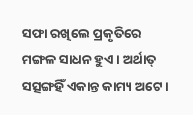ସଫା ରଖିଲେ ପ୍ରକୃତିରେ ମଙ୍ଗଳ ସାଧନ ହୁଏ । ଅର୍ଥାତ୍ ସତ୍ସଙ୍ଗହିଁ ଏକାନ୍ତ କାମ୍ୟ ଅଟେ ।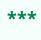***